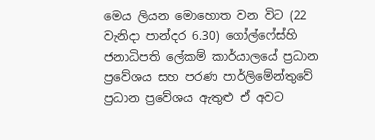මෙය ලියන මොහොත වන විට (22 වැනිදා පාන්දර 6.30) ගෝල්ෆේස්හි ජනාධිපති ලේකම් කාර්යාලයේ ප්‍රධාන ප්‍රවේශය සහ පරණ පාර්ලිමේන්තුවේ ප්‍රධාන ප්‍රවේශය ඇතුළු ඒ අවට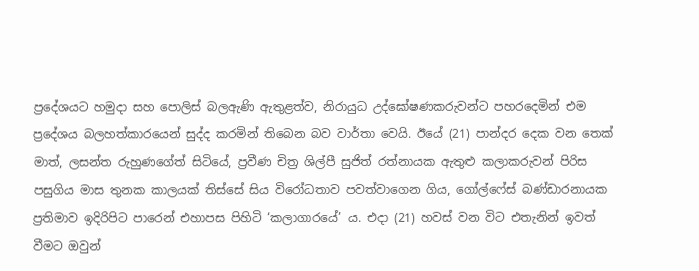ප්‍රදේශයට හමුදා සහ පොලිස් බලඇණි ඇතුළත්ව, නිරායුධ උද්ඝෝෂණකරුවන්ට පහරදෙමින් එම ප්‍රදේශය බලහත්කාරයෙන් සුද්ද කරමින් තිබෙන බව වාර්තා වෙයි. ඊයේ (21) පාන්දර දෙක වන තෙක් මාත්, ලසන්ත රුහුණගේත් සිටියේ, ප්‍රවීණ චිත්‍ර ශිල්පී සුජිත් රත්නායක ඇතුළු කලාකරුවන් පිරිස පසුගිය මාස තුනක කාලයක් තිස්සේ සිය විරෝධතාව පවත්වාගෙන ගිය, ගෝල්ෆේස් බණ්ඩාරනායක ප්‍රතිමාව ඉදිරිපිට පාරෙන් එහාපස පිහිටි ‘කලාගාරයේ’ ය. එදා (21) හවස් වන විට එතැනින් ඉවත් වීමට ඔවුන්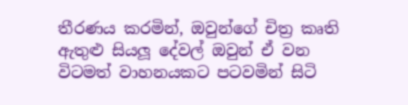තීරණය කරමින්, ඔවුන්ගේ චිත්‍ර කෘති ඇතුළු සියලූ දේවල් ඔවුන් ඒ වන විටමත් වාහනයකට පටවමින් සිටි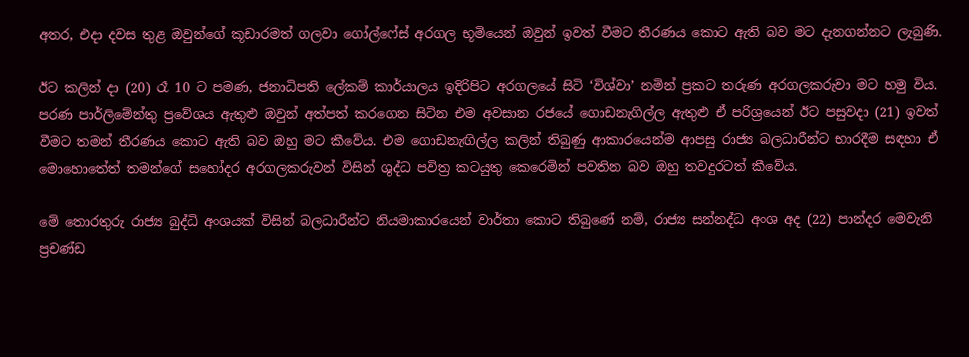අතර, එදා දවස තුළ ඔවුන්ගේ කූඩාරමත් ගලවා ගෝල්ෆේස් අරගල භූමියෙන් ඔවුන් ඉවත් වීමට තීරණය කොට ඇති බව මට දැනගන්නට ලැබුණි.

ඊට කලින් දා (20) රෑ 10 ට පමණ, ජනාධිපති ලේකම් කාර්යාලය ඉදිරිපිට අරගලයේ සිටි ‘විශ්වා’ නමින් ප්‍රකට තරුණ අරගලකරුවා මට හමු විය. පරණ පාර්ලිමේන්තු ප්‍රවේශය ඇතුළු ඔවුන් අත්පත් කරගෙන සිටින එම අවසාන රජයේ ගොඩනැගිල්ල ඇතුළු ඒ පරිශ්‍රයෙන් ඊට පසුවදා (21) ඉවත් වීමට තමන් තීරණය කොට ඇති බව ඔහු මට කීවේය. එම ගොඩනැඟිල්ල කලින් තිබුණු ආකාරයෙන්ම ආපසු රාජ්‍ය බලධාරීන්ට භාරදීම සඳහා ඒ මොහොතේත් තමන්ගේ සහෝදර අරගලකරුවන් විසින් ශුද්ධ පවිත්‍ර කටයුතු කෙරෙමින් පවතින බව ඔහු තවදුරටත් කීවේය.

මේ තොරතුරු රාජ්‍ය බුද්ධි අංශයක් විසින් බලධාරීන්ට නියමාකාරයෙන් වාර්තා කොට තිබුණේ නම්, රාජ්‍ය සන්නද්ධ අංශ අද (22) පාන්දර මෙවැනි ප්‍රචණ්ඩ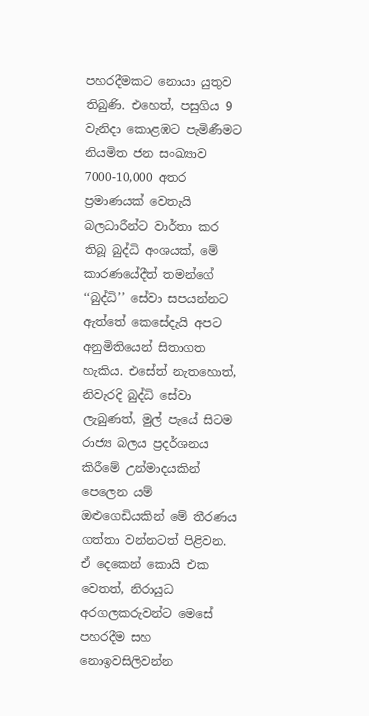පහරදීමකට නොයා යුතුව තිබුණි. එහෙත්, පසුගිය 9 වැනිදා කොළඹට පැමිණීමට නියමිත ජන සංඛ්‍යාව 7000-10,000 අතර ප්‍රමාණයක් වෙතැයි බලධාරීන්ට වාර්තා කර තිබූ බුද්ධි අංශයක්, මේ කාරණයේදීත් තමන්ගේ ‘‘බුද්ධි’’ සේවා සපයන්නට ඇත්තේ කෙසේදැයි අපට අනුමිතියෙන් සිතාගත හැකිය. එසේත් නැතහොත්, නිවැරදි බුද්ධි සේවා ලැබුණත්, මුල් පැයේ සිටම රාජ්‍ය බලය ප්‍රදර්ශනය කිරීමේ උන්මාදයකින් පෙලෙන යම් ඔළුගෙඩියකින් මේ තීරණය ගත්තා වන්නටත් පිළිවන. ඒ දෙකෙන් කොයි එක වෙතත්, නිරායුධ අරගලකරුවන්ට මෙසේ පහරදීම සහ නොඉවසිලිවන්න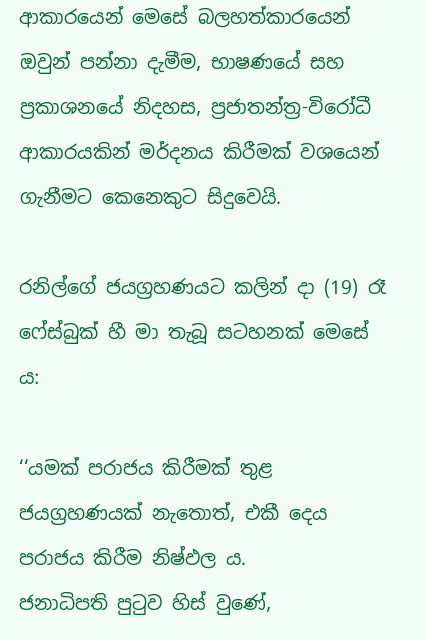ආකාරයෙන් මෙසේ බලහත්කාරයෙන් ඔවුන් පන්නා දැමීම, භාෂණයේ සහ ප්‍රකාශනයේ නිදහස, ප්‍රජාතන්ත්‍ර-විරෝධී ආකාරයකින් මර්දනය කිරීමක් වශයෙන් ගැනීමට කෙනෙකුට සිදුවෙයි.

රනිල්ගේ ජයග්‍රහණයට කලින් දා (19) රෑ ෆේස්බුක් හී මා තැබූ සටහනක් මෙසේ ය:

‘‘යමක් පරාජය කිරීමක් තුළ ජයග්‍රහණයක් නැතොත්, එකී දෙය පරාජය කිරීම නිෂ්ඵල ය.
ජනාධිපති පුටුව හිස් වුණේ,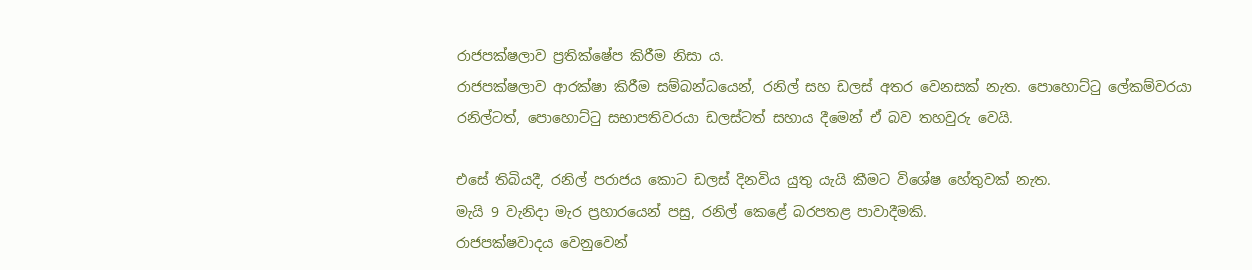රාජපක්ෂලාව ප්‍රතික්ෂේප කිරීම නිසා ය.
රාජපක්ෂලාව ආරක්ෂා කිරීම සම්බන්ධයෙන්, රනිල් සහ ඩලස් අතර වෙනසක් නැත. පොහොට්ටු ලේකම්වරයා රනිල්ටත්, පොහොට්ටු සභාපතිවරයා ඩලස්ටත් සහාය දීමෙන් ඒ බව තහවුරු වෙයි.

එසේ තිබියදී, රනිල් පරාජය කොට ඩලස් දිනවිය යුතු යැයි කීමට විශේෂ හේතුවක් නැත.
මැයි 9 වැනිදා මැර ප්‍රහාරයෙන් පසු, රනිල් කෙළේ බරපතළ පාවාදීමකි.
රාජපක්ෂවාදය වෙනුවෙන්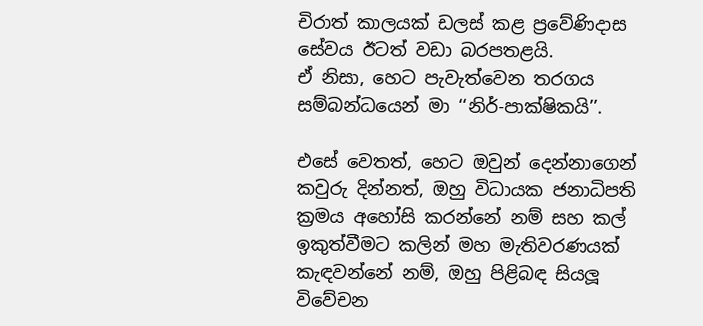චිරාත් කාලයක් ඩලස් කළ ප්‍රවේණිදාස සේවය ඊටත් වඩා බරපතළයි.
ඒ නිසා, හෙට පැවැත්වෙන තරගය සම්බන්ධයෙන් මා ‘‘නිර්-පාක්ෂිකයි’’.

එසේ වෙතත්, හෙට ඔවුන් දෙන්නාගෙන් කවුරු දින්නත්, ඔහු විධායක ජනාධිපති ක්‍රමය අහෝසි කරන්නේ නම් සහ කල් ඉකුත්වීමට කලින් මහ මැතිවරණයක් කැඳවන්නේ නම්, ඔහු පිළිබඳ සියලූ විවේචන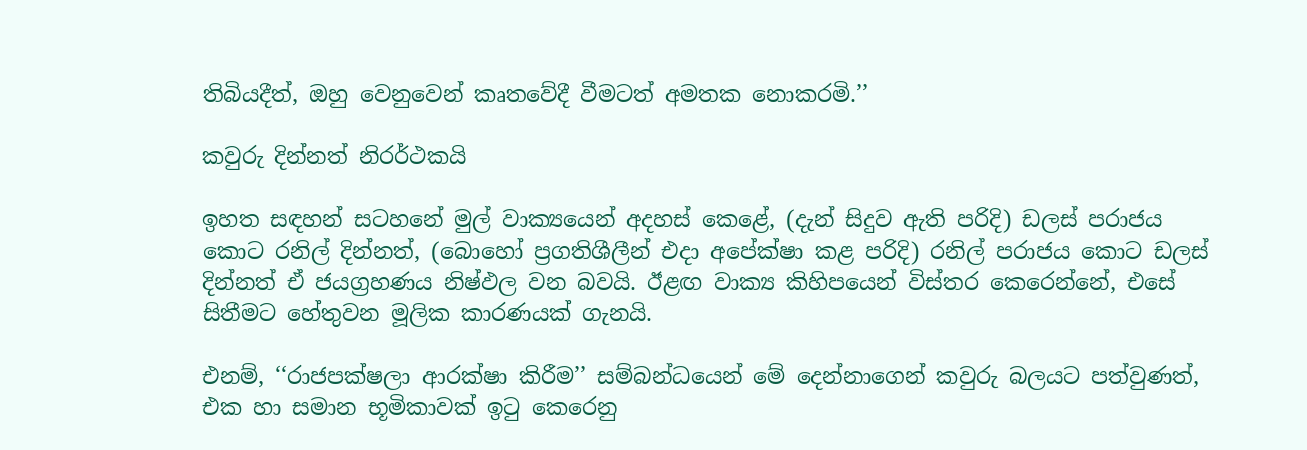තිබියදීත්, ඔහු වෙනුවෙන් කෘතවේදී වීමටත් අමතක නොකරමි.’’

කවුරු දින්නත් නිරර්ථකයි

ඉහත සඳහන් සටහනේ මුල් වාක්‍යයෙන් අදහස් කෙළේ, (දැන් සිදුව ඇති පරිදි) ඩලස් පරාජය කොට රනිල් දින්නත්, (බොහෝ ප්‍රගතිශීලීන් එදා අපේක්ෂා කළ පරිදි) රනිල් පරාජය කොට ඩලස් දින්නත් ඒ ජයග්‍රහණය නිෂ්ඵල වන බවයි. ඊළඟ වාක්‍ය කිහිපයෙන් විස්තර කෙරෙන්නේ, එසේ සිතීමට හේතුවන මූලික කාරණයක් ගැනයි.

එනම්, ‘‘රාජපක්ෂලා ආරක්ෂා කිරීම’’ සම්බන්ධයෙන් මේ දෙන්නාගෙන් කවුරු බලයට පත්වුණත්, එක හා සමාන භූමිකාවක් ඉටු කෙරෙනු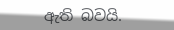ඇති බවයි.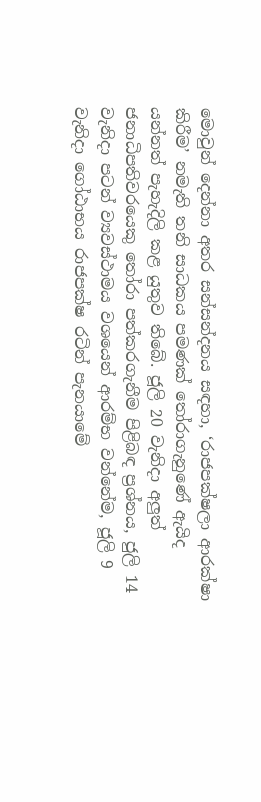මොවුන් දෙන්නා අතර සන්සන්දනය සඳහා, ‘රාජපක්ෂලා ආරක්ෂා කිරීම’ නමැති තනි සාධකය පමණක් තෝරාගැනුණේ ඇයිද යන්නත් පැහැදිලි කළ යුතුව තිබේ. ජූලි 20 වැනිදා අලුත් ජනාධිපතිවරයෙකු තෝරා පත්කරගැනීම පිළිබඳ ප්‍රශ්නය, ජුලි 14 වැනිදා පටන් ව්‍යවස්ථාමය වශයෙන් ආරම්භ වන්නේම, ජූලි 9 වැනිදා ගෝඨාභය රාජපක්ෂ රටින් පැනයාමේ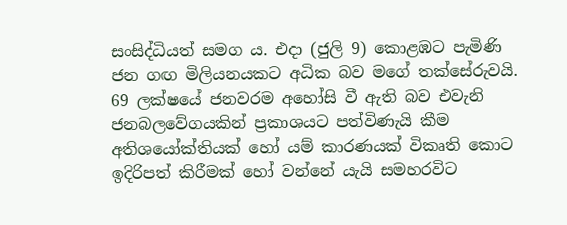සංසිද්ධියත් සමග ය. එදා (ජුලි 9) කොළඹට පැමිණි ජන ගඟ මිලියනයකට අධික බව මගේ තක්සේරුවයි. 69 ලක්ෂයේ ජනවරම අහෝසි වී ඇති බව එවැනි ජනබලවේගයකින් ප්‍රකාශයට පත්විණැයි කීම අතිශයෝක්තියක් හෝ යම් කාරණයක් විකෘති කොට ඉදිරිපත් කිරීමක් හෝ වන්නේ යැයි සමහරවිට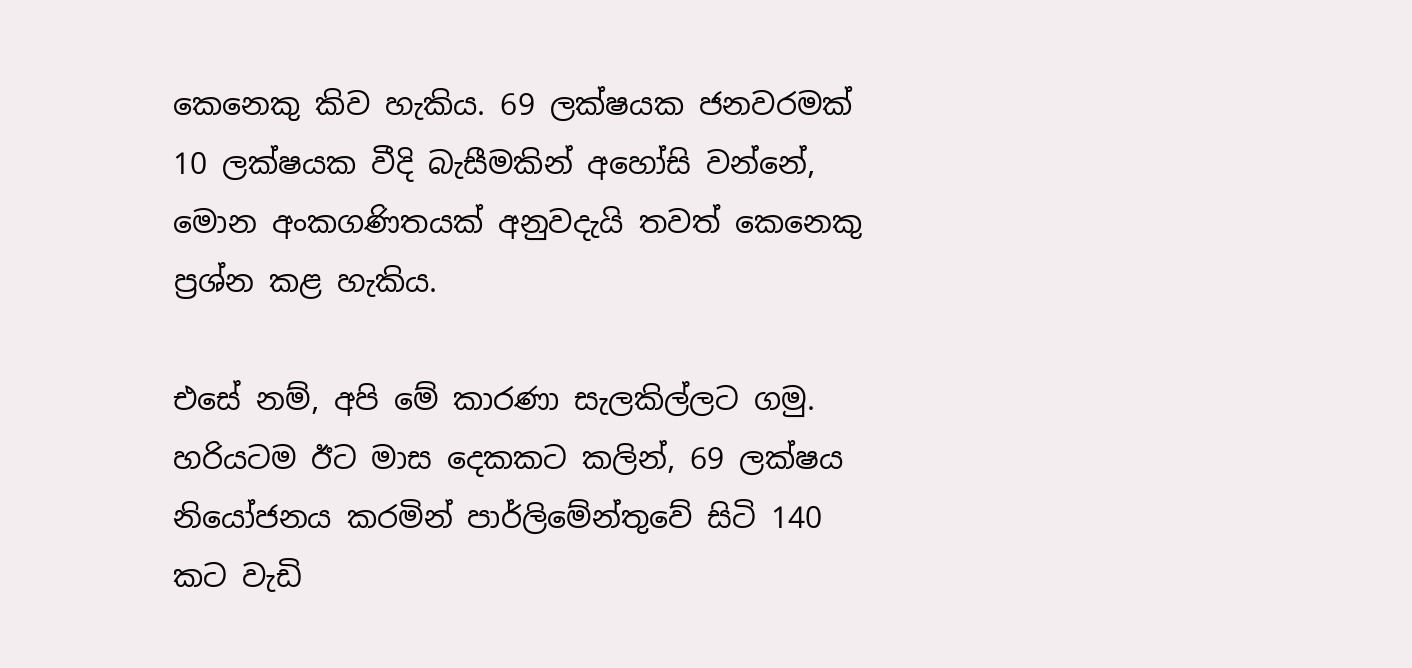කෙනෙකු කිව හැකිය. 69 ලක්ෂයක ජනවරමක් 10 ලක්ෂයක වීදි බැසීමකින් අහෝසි වන්නේ, මොන අංකගණිතයක් අනුවදැයි තවත් කෙනෙකු ප්‍රශ්න කළ හැකිය.

එසේ නම්, අපි මේ කාරණා සැලකිල්ලට ගමු. හරියටම ඊට මාස දෙකකට කලින්, 69 ලක්ෂය නියෝජනය කරමින් පාර්ලිමේන්තුවේ සිටි 140 කට වැඩි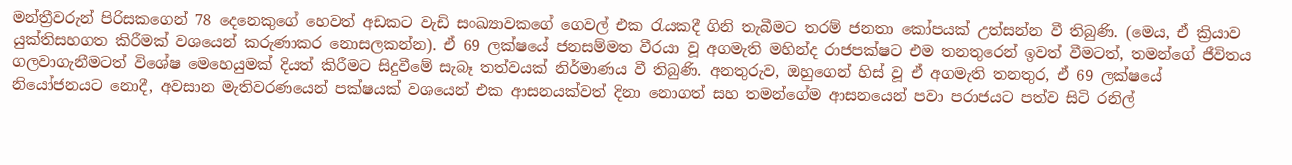මන්ත්‍රීවරුන් පිරිසකගෙන් 78 දෙනෙකුගේ හෙවත් අඩකට වැඩි සංඛ්‍යාවකගේ ගෙවල් එක රැයකදී ගිනි තැබීමට තරම් ජනතා කෝපයක් උත්සන්න වී තිබුණි. (මෙය, ඒ ක්‍රියාව යුක්තිසහගත කිරීමක් වශයෙන් කරුණාකර නොසලකන්න). ඒ 69 ලක්ෂයේ ජනසම්මත වීරයා වූ අගමැති මහින්ද රාජපක්ෂට එම තනතුරෙන් ඉවත් වීමටත්, තමන්ගේ ජීවිතය ගලවාගැනීමටත් විශේෂ මෙහෙයුමක් දියත් කිරීමට සිදුවීමේ සැබෑ තත්වයක් නිර්මාණය වී තිබුණි. අනතුරුව, ඔහුගෙන් හිස් වූ ඒ අගමැති තනතුර, ඒ 69 ලක්ෂයේ නියෝජනයට නොදී, අවසාන මැතිවරණයෙන් පක්ෂයක් වශයෙන් එක ආසනයක්වත් දිනා නොගත් සහ තමන්ගේම ආසනයෙන් පවා පරාජයට පත්ව සිටි රනිල්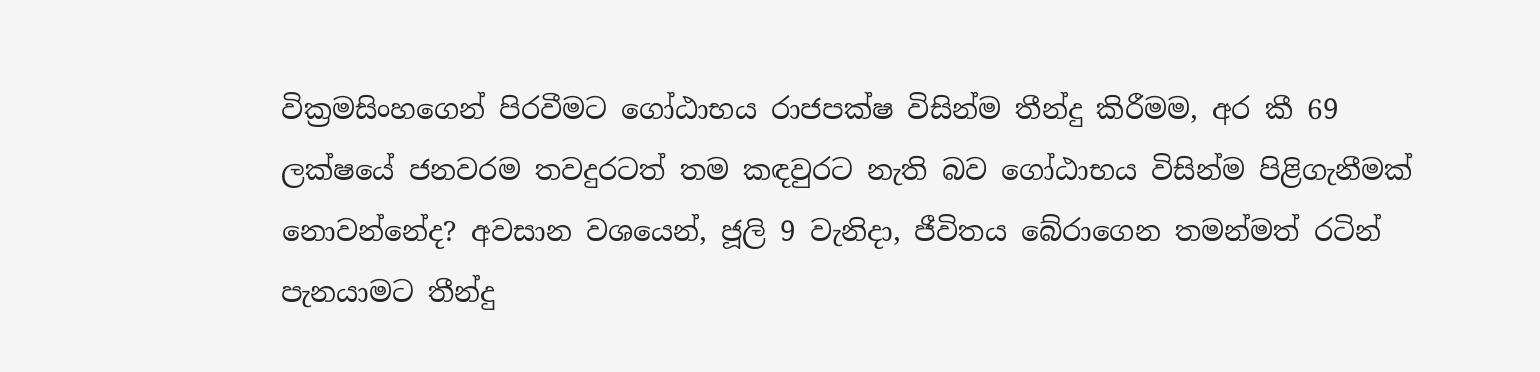වික්‍රමසිංහගෙන් පිරවීමට ගෝඨාභය රාජපක්ෂ විසින්ම තීන්දු කිරීමම, අර කී 69 ලක්ෂයේ ජනවරම තවදුරටත් තම කඳවුරට නැති බව ගෝඨාභය විසින්ම පිළිගැනීමක් නොවන්නේද? අවසාන වශයෙන්, ජූලි 9 වැනිදා, ජීවිතය බේරාගෙන තමන්මත් රටින් පැනයාමට තීන්දු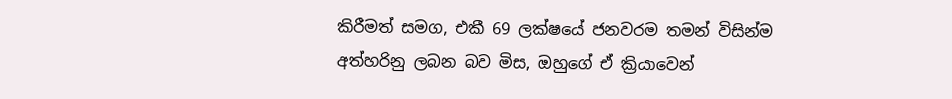කිරීමත් සමග, එකී 69 ලක්ෂයේ ජනවරම තමන් විසින්ම අත්හරිනු ලබන බව මිස, ඔහුගේ ඒ ක්‍රියාවෙන්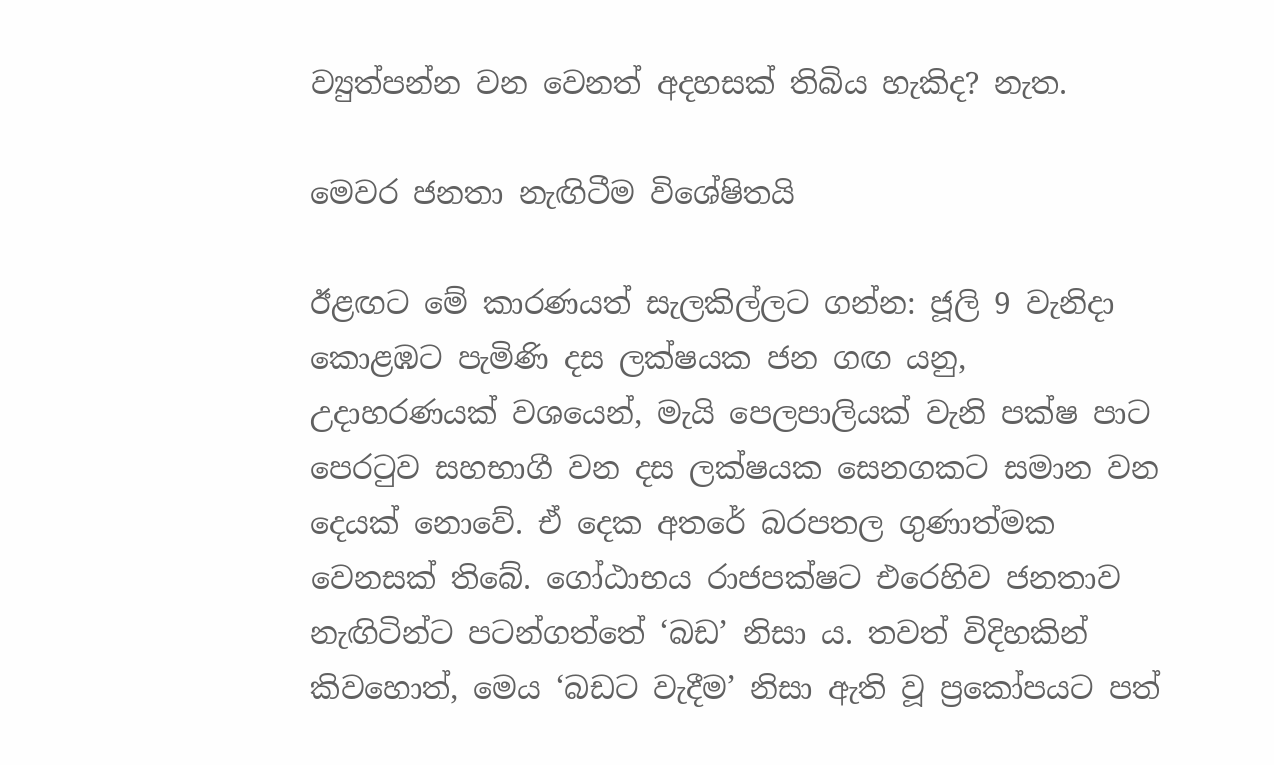ව්‍යුත්පන්න වන වෙනත් අදහසක් තිබිය හැකිද? නැත.

මෙවර ජනතා නැඟිටීම විශේෂිතයි

ඊළඟට මේ කාරණයත් සැලකිල්ලට ගන්න: ජූලි 9 වැනිදා කොළඹට පැමිණි දස ලක්ෂයක ජන ගඟ යනු, උදාහරණයක් වශයෙන්, මැයි පෙලපාලියක් වැනි පක්ෂ පාට පෙරටුව සහභාගී වන දස ලක්ෂයක සෙනගකට සමාන වන දෙයක් නොවේ. ඒ දෙක අතරේ බරපතල ගුණාත්මක වෙනසක් තිබේ. ගෝඨාභය රාජපක්ෂට එරෙහිව ජනතාව නැඟිටින්ට පටන්ගත්තේ ‘බඩ’ නිසා ය. තවත් විදිහකින් කිවහොත්, මෙය ‘බඩට වැදීම’ නිසා ඇති වූ ප්‍රකෝපයට පත්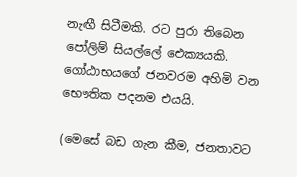නැඟී සිටීමකි. රට පුරා තිබෙන පෝලිම් සියල්ලේ ඓක්‍යයකි. ගෝඨාභයගේ ජනවරම අහිමි වන භෞතික පදනම එයයි.

(මෙසේ බඩ ගැන කීම, ජනතාවට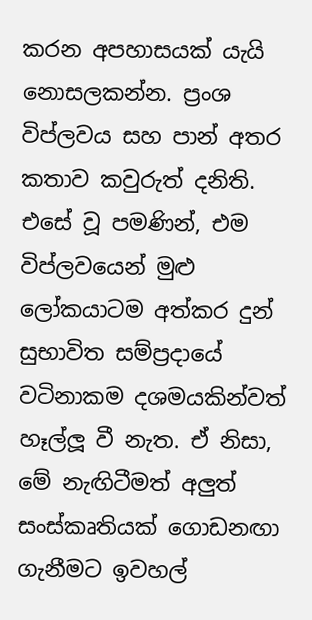කරන අපහාසයක් යැයි නොසලකන්න. ප්‍රංශ විප්ලවය සහ පාන් අතර කතාව කවුරුත් දනිති. එසේ වූ පමණින්, එම විප්ලවයෙන් මුළු ලෝකයාටම අත්කර දුන් සුභාවිත සම්ප්‍රදායේ වටිනාකම දශමයකින්වත් හෑල්ලූ වී නැත. ඒ නිසා, මේ නැඟිටීමත් අලුත් සංස්කෘතියක් ගොඩනඟා ගැනීමට ඉවහල්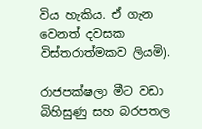විය හැකිය. ඒ ගැන වෙනත් දවසක විස්තරාත්මකව ලියමි).

රාජපක්ෂලා මීට වඩා බිහිසුණු සහ බරපතල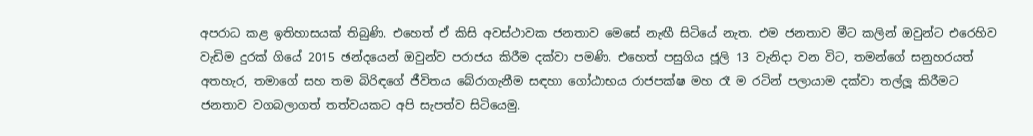අපරාධ කළ ඉතිහාසයක් තිබුණි. එහෙත් ඒ කිසි අවස්ථාවක ජනතාව මෙසේ නැඟී සිටියේ නැත. එම ජනතාව මීට කලින් ඔවුන්ට එරෙහිව වැඩිම දුරක් ගියේ 2015 ඡන්දයෙන් ඔවුන්ව පරාජය කිරීම දක්වා පමණි. එහෙත් පසුගිය ජූලි 13 වැනිදා වන විට, තමන්ගේ සනුහරයත් අතහැර, තමාගේ සහ තම බිරිඳගේ ජීවිතය බේරාගැනීම සඳහා ගෝඨාභය රාජපක්ෂ මහ රෑ ම රටින් පලායාම දක්වා තල්ලූ කිරීමට ජනතාව වගබලාගත් තත්වයකට අපි සැපත්ව සිටියෙමු.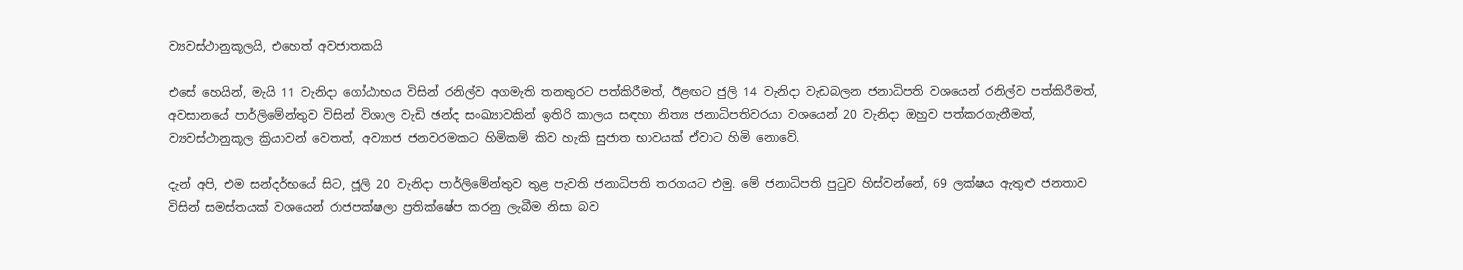ව්‍යවස්ථානුකූලයි, එහෙත් අවජාතකයි

එසේ හෙයින්, මැයි 11 වැනිදා ගෝඨාභය විසින් රනිල්ව අගමැති තනතුරට පත්කිරීමත්, ඊළඟට ජුලි 14 වැනිදා වැඩබලන ජනාධිපති වශයෙන් රනිල්ව පත්කිරීමත්, අවසානයේ පාර්ලිමේන්තුව විසින් විශාල වැඩි ඡන්ද සංඛ්‍යාවකින් ඉතිරි කාලය සඳහා නිත්‍ය ජනාධිපතිවරයා වශයෙන් 20 වැනිදා ඔහුව පත්කරගැනීමත්, ව්‍යවස්ථානුකූල ක්‍රියාවන් වෙතත්, අව්‍යාජ ජනවරමකට හිමිකම් කිව හැකි සුජාත භාවයක් ඒවාට හිමි නොවේ.

දැන් අපි, එම සන්දර්භයේ සිට, ජූලි 20 වැනිදා පාර්ලිමේන්තුව තුළ පැවති ජනාධිපති තරගයට එමු. මේ ජනාධිපති පුටුව හිස්වන්නේ, 69 ලක්ෂය ඇතුළු ජනතාව විසින් සමස්තයක් වශයෙන් රාජපක්ෂලා ප්‍රතික්ෂේප කරනු ලැබීම නිසා බව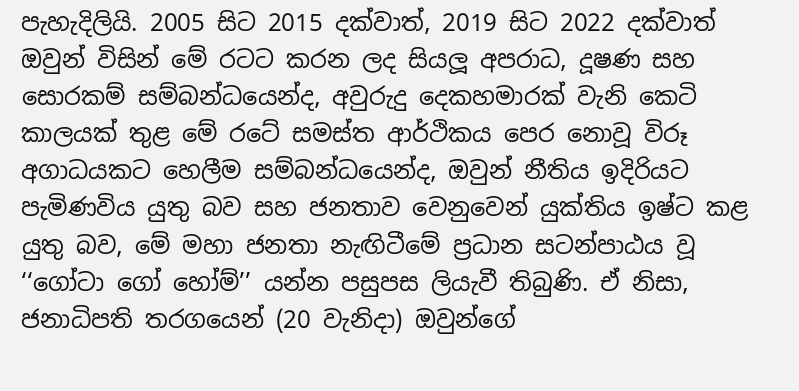පැහැදිලියි. 2005 සිට 2015 දක්වාත්, 2019 සිට 2022 දක්වාත් ඔවුන් විසින් මේ රටට කරන ලද සියලූ අපරාධ, දූෂණ සහ සොරකම් සම්බන්ධයෙන්ද, අවුරුදු දෙකහමාරක් වැනි කෙටි කාලයක් තුළ මේ රටේ සමස්ත ආර්ථිකය පෙර නොවූ විරූ අගාධයකට හෙලීම සම්බන්ධයෙන්ද, ඔවුන් නීතිය ඉදිරියට පැමිණවිය යුතු බව සහ ජනතාව වෙනුවෙන් යුක්තිය ඉෂ්ට කළ යුතු බව, මේ මහා ජනතා නැඟිටීමේ ප්‍රධාන සටන්පාඨය වූ ‘‘ගෝටා ගෝ හෝම්’’ යන්න පසුපස ලියැවී තිබුණි. ඒ නිසා, ජනාධිපති තරගයෙන් (20 වැනිදා) ඔවුන්ගේ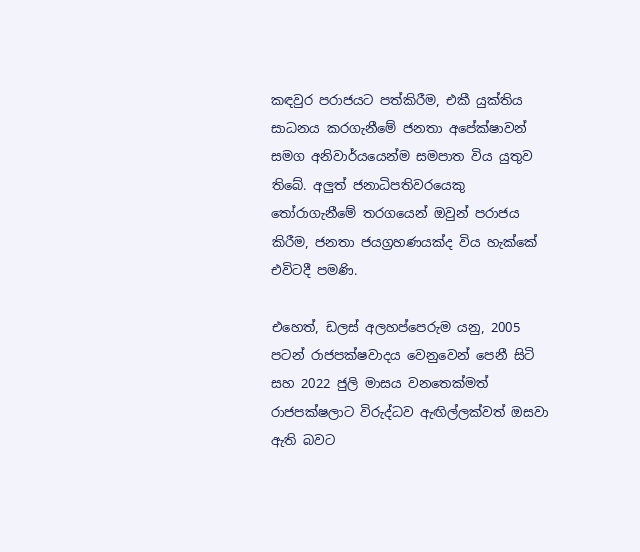කඳවුර පරාජයට පත්කිරීම, එකී යුක්තිය සාධනය කරගැනීමේ ජනතා අපේක්ෂාවන් සමග අනිවාර්යයෙන්ම සමපාත විය යුතුව තිබේ. අලුත් ජනාධිපතිවරයෙකු තෝරාගැනීමේ තරගයෙන් ඔවුන් පරාජය කිරීම, ජනතා ජයග්‍රහණයක්ද විය හැක්කේ එවිටදී පමණි.

එහෙත්, ඩලස් අලහප්පෙරුම යනු, 2005 පටන් රාජපක්ෂවාදය වෙනුවෙන් පෙනී සිටි සහ 2022 ජුලි මාසය වනතෙක්මත් රාජපක්ෂලාට විරුද්ධව ඇඟිල්ලක්වත් ඔසවා ඇති බවට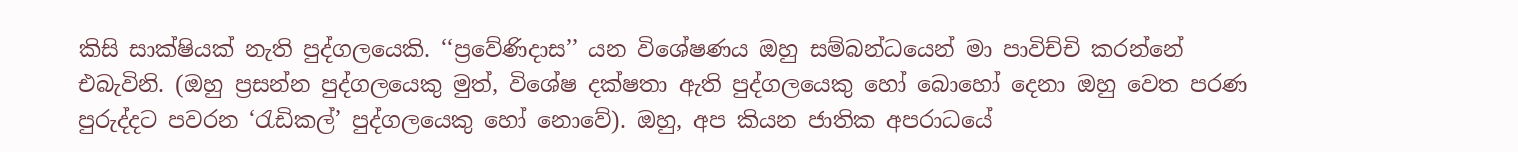කිසි සාක්ෂියක් නැති පුද්ගලයෙකි. ‘‘ප්‍රවේණිදාස’’ යන විශේෂණය ඔහු සම්බන්ධයෙන් මා පාවිච්චි කරන්නේ එබැවිනි. (ඔහු ප්‍රසන්න පුද්ගලයෙකු මුත්, විශේෂ දක්ෂතා ඇති පුද්ගලයෙකු හෝ බොහෝ දෙනා ඔහු වෙත පරණ පුරුද්දට පවරන ‘රැඩිකල්’ පුද්ගලයෙකු හෝ නොවේ). ඔහු, අප කියන ජාතික අපරාධයේ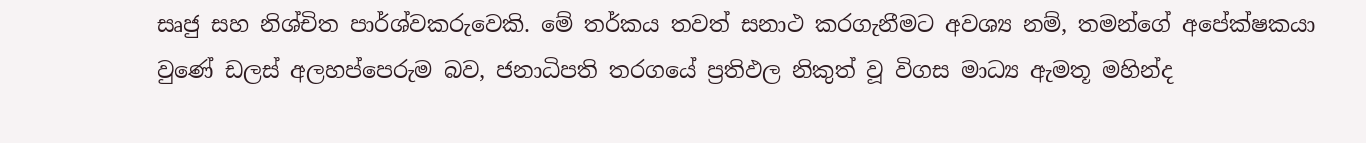සෘජු සහ නිශ්චිත පාර්ශ්වකරුවෙකි. මේ තර්කය තවත් සනාථ කරගැනීමට අවශ්‍ය නම්, තමන්ගේ අපේක්ෂකයා වුණේ ඩලස් අලහප්පෙරුම බව, ජනාධිපති තරගයේ ප්‍රතිඵල නිකුත් වූ විගස මාධ්‍ය ඇමතූ මහින්ද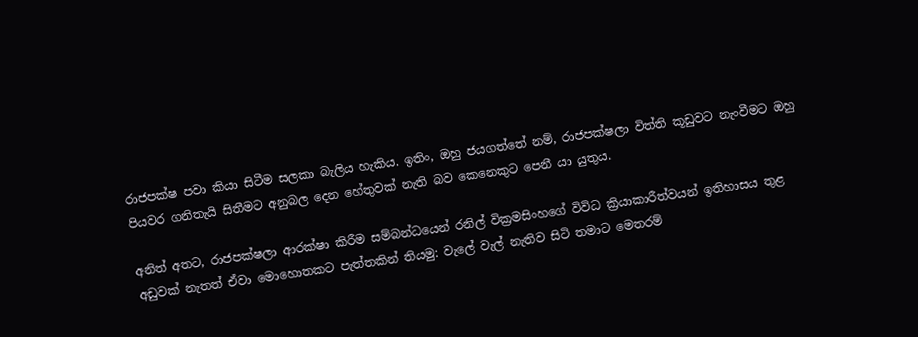රාජපක්ෂ පවා කියා සිටීම සලකා බැලිය හැකිය. ඉතිං, ඔහු ජයගත්තේ නම්, රාජපක්ෂලා විත්ති කූඩුවට නැංවීමට ඔහු පියවර ගනිතැයි සිතීමට අනුබල දෙන හේතුවක් නැති බව කෙනෙකුට පෙනී යා යුතුය.

අනිත් අතට, රාජපක්ෂලා ආරක්ෂා කිරීම සම්බන්ධයෙන් රනිල් වික්‍රමසිංහගේ විවිධ ක්‍රියාකාරීත්වයන් ඉතිහාසය තුළ අඩුවක් නැතත් ඒවා මොහොතකට පැත්තකින් තියමු: වැලේ වැල් නැතිව සිටි තමාට මෙතරම්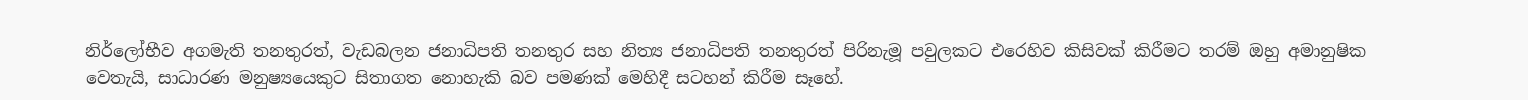නිර්ලෝභීව අගමැති තනතුරත්, වැඩබලන ජනාධිපති තනතුර සහ නිත්‍ය ජනාධිපති තනතුරත් පිරිනැමූ පවුලකට එරෙහිව කිසිවක් කිරීමට තරම් ඔහු අමානුෂික වෙතැයි, සාධාරණ මනුෂ්‍යයෙකුට සිතාගත නොහැකි බව පමණක් මෙහිදී සටහන් කිරීම සෑහේ.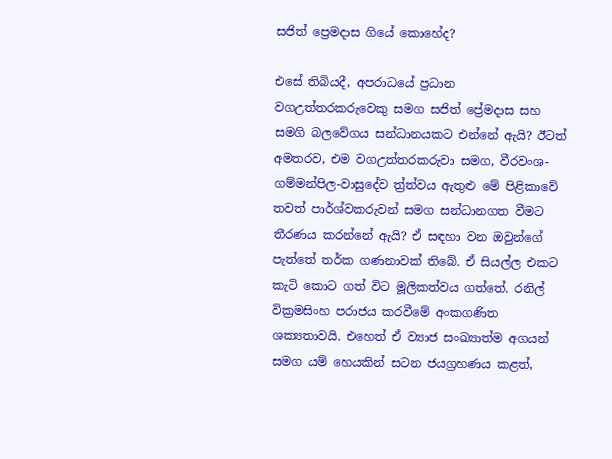සජිත් ප්‍රෙමදාස ගියේ කොහේද?

එසේ තිබියදී, අපරාධයේ ප්‍රධාන වගඋත්තරකරුවෙකු සමග සජිත් ප්‍රේමදාස සහ සමගි බලවේගය සන්ධානයකට එන්නේ ඇයි? ඊටත් අමතරව, එම වගඋත්තරකරුවා සමග, වීරවංශ-ගම්මන්පිල-වාසුදේව ත්‍ර්ත්වය ඇතුළු මේ පිළිකාවේ තවත් පාර්ශ්වකරුවන් සමග සන්ධානගත වීමට තීරණය කරන්නේ ඇයි? ඒ සඳහා වන ඔවුන්ගේ පැත්තේ තර්ක ගණනාවක් තිබේ. ඒ සියල්ල එකට කැටි කොට ගත් විට මූලිකත්වය ගත්තේ. රනිල් වික්‍රමසිංහ පරාජය කරවීමේ අංකගණිත ශක්‍යතාවයි. එහෙත් ඒ ව්‍යාජ සංඛ්‍යාත්ම අගයන් සමග යම් හෙයකින් සටන ජයග්‍රහණය කළත්,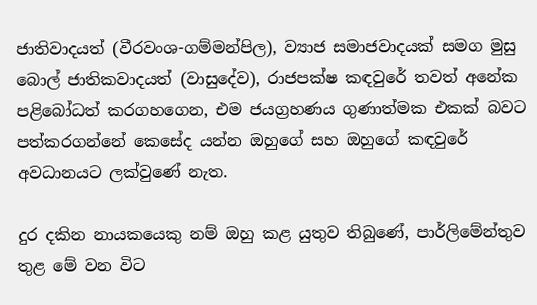ජාතිවාදයත් (වීරවංශ-ගම්මන්පිල), ව්‍යාජ සමාජවාදයක් සමග මුසු බොල් ජාතිකවාදයත් (වාසුදේව), රාජපක්ෂ කඳවුරේ තවත් අනේක පළිබෝධත් කරගහගෙන, එම ජයග්‍රහණය ගුණාත්මක එකක් බවට පත්කරගන්නේ කෙසේද යන්න ඔහුගේ සහ ඔහුගේ කඳවුරේ අවධානයට ලක්වුණේ නැත.

දුර දකින නායකයෙකු නම් ඔහු කළ යුතුව තිබුණේ, පාර්ලිමේන්තුව තුළ මේ වන විට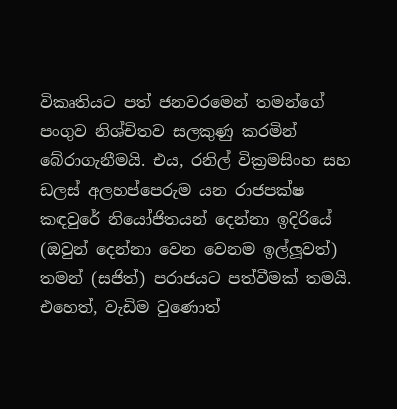විකෘතියට පත් ජනවරමෙන් තමන්ගේ පංගුව නිශ්චිතව සලකුණු කරමින් බේරාගැනීමයි. එය, රනිල් වික්‍රමසිංහ සහ ඩලස් අලහප්පෙරුම යන රාජපක්ෂ කඳවුරේ නියෝජිතයන් දෙන්නා ඉදිරියේ (ඔවුන් දෙන්නා වෙන වෙනම ඉල්ලූවත්) තමන් (සජිත්) පරාජයට පත්වීමක් තමයි. එහෙත්, වැඩිම වුණොත්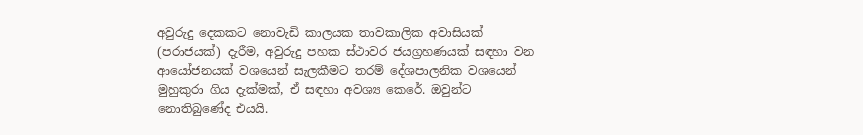අවුරුදු දෙකකට නොවැඩි කාලයක තාවකාලික අවාසියක් (පරාජයක්) දැරීම, අවුරුදු පහක ස්ථාවර ජයග්‍රහණයක් සඳහා වන ආයෝජනයක් වශයෙන් සැලකීමට තරම් දේශපාලනික වශයෙන් මුහුකුරා ගිය දැක්මක්, ඒ සඳහා අවශ්‍ය කෙරේ. ඔවුන්ට නොතිබුණේද එයයි.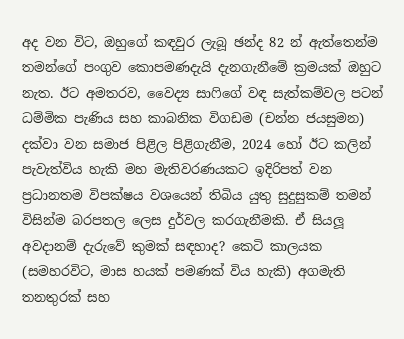අද වන විට, ඔහුගේ කඳවුර ලැබූ ඡන්ද 82 න් ඇත්තෙන්ම තමන්ගේ පංගුව කොපමණදැයි දැනගැනීමේ ක්‍රමයක් ඔහුට නැත. ඊට අමතරව, වෛද්‍ය සාෆිගේ වඳ සැත්කම්වල පටන් ධම්මික පැණිය සහ කාබනික විගඩම (චන්න ජයසුමන) දක්වා වන සමාජ පිළිල පිළිගැනීම, 2024 හෝ ඊට කලින් පැවැත්විය හැකි මහ මැතිවරණයකට ඉදිරිපත් වන ප්‍රධානතම විපක්ෂය වශයෙන් තිබිය යුතු සුදුසුකම් තමන් විසින්ම බරපතල ලෙස දුර්වල කරගැනීමකි. ඒ සියලූ අවදානම් දැරුවේ කුමක් සඳහාද? කෙටි කාලයක (සමහරවිට, මාස හයක් පමණක් විය හැකි) අගමැති තනතුරක් සහ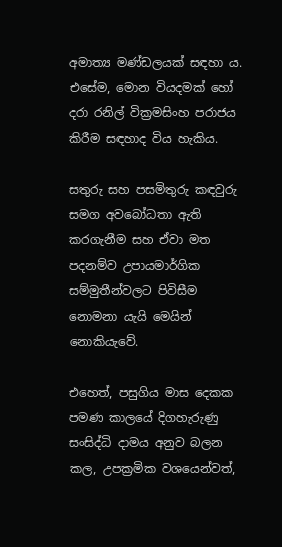අමාත්‍ය මණ්ඩලයක් සඳහා ය. එසේම, මොන වියදමක් හෝ දරා රනිල් වික්‍රමසිංහ පරාජය කිරීම සඳහාද විය හැකිය.

සතුරු සහ පසමිතුරු කඳවුරු සමග අවබෝධතා ඇති කරගැනීම සහ ඒවා මත පදනම්ව උපායමාර්ගික සම්මුතීන්වලට පිවිසීම නොමනා යැයි මෙයින් නොකියැවේ.

එහෙත්, පසුගිය මාස දෙකක පමණ කාලයේ දිගහැරුණු සංසිද්ධි දාමය අනුව බලන කල, උපක්‍රමික වශයෙන්වත්,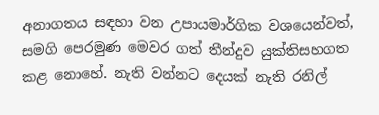අනාගතය සඳහා වන උපායමාර්ගික වශයෙන්වත්, සමගි පෙරමුණ මෙවර ගත් තීන්දුව යුක්තිසහගත කළ නොහේ. නැති වන්නට දෙයක් නැති රනිල්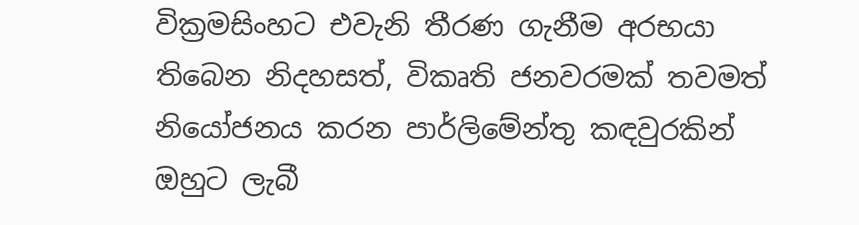වික්‍රමසිංහට එවැනි තීරණ ගැනීම අරභයා තිබෙන නිදහසත්, විකෘති ජනවරමක් තවමත් නියෝජනය කරන පාර්ලිමේන්තු කඳවුරකින් ඔහුට ලැබී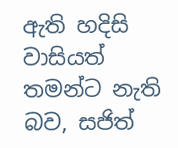ඇති හදිසි වාසියත් තමන්ට නැති බව, සජිත්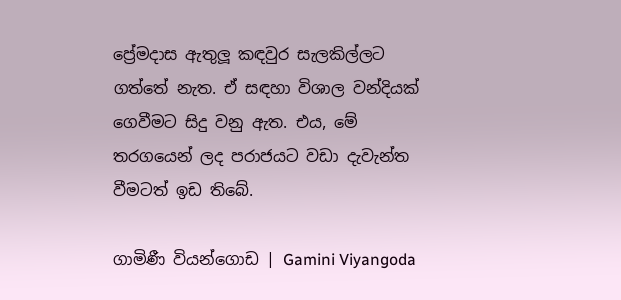ප්‍රේමදාස ඇතුලූ කඳවුර සැලකිල්ලට ගත්තේ නැත. ඒ සඳහා විශාල වන්දියක් ගෙවීමට සිදු වනු ඇත. එය, මේ තරගයෙන් ලද පරාජයට වඩා දැවැන්ත වීමටත් ඉඩ තිබේ.

ගාමිණී වියන්ගොඩ | Gamini Viyangoda